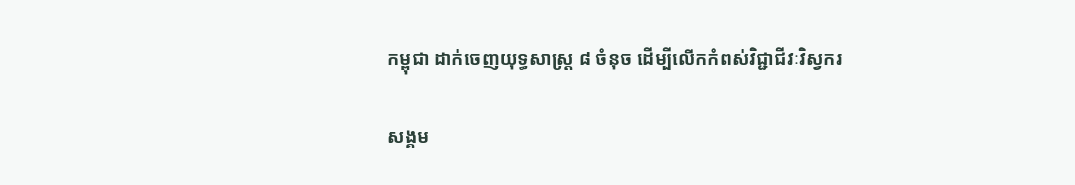កម្ពុជា ដាក់ចេញយុទ្ធសាស្រ្ត ៨ ចំនុច ដើម្បីលើកកំពស់វិជ្ជាជីវៈវិស្វករ

សង្គម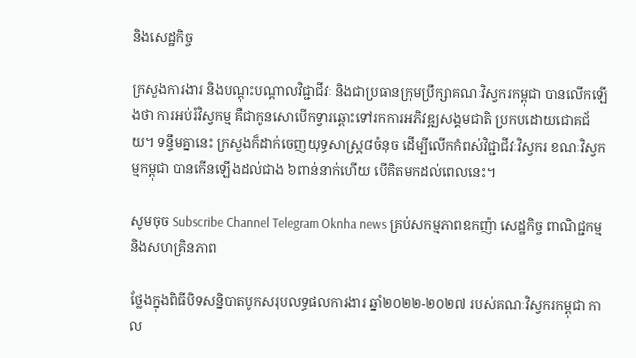និងសេដ្ឋកិច្ច

ក្រសួងការងារ និងបណ្តុះបណ្តាលវិជ្ជាជីវៈ និងជាប្រធានក្រុមប្រឹក្សាគណៈវិស្វករកម្ពុជា បានលើកឡើងថា ការអប់រំវិស្វកម្ម គឺជាកូនសោបើកទ្វារឆ្ពោះទៅរកការអភិវឌ្ឍសង្គមជាតិ ប្រកបដោយជោគជ័យ។ ទន្ទឹមគ្នានេះ ក្រសួងក៏ដាក់ចេញយុទ្ធសាស្រ្ត៨ចំនុច ដើម្បីលើកកំពស់វិជ្ជាជីវៈវិស្វករ ខណៈវិស្វកម្មកម្ពុជា បានកើនឡើងដល់ជាង ៦ពាន់នាក់ហើយ បើគិតមកដល់ពេលនេះ។

សូមចុច Subscribe Channel Telegram Oknha news គ្រប់សកម្មភាពឧកញ៉ា សេដ្ឋកិច្ច ពាណិជ្ជកម្ម និងសហគ្រិនភាព

ថ្លែងក្នុងពិធីបិទសន្និបាតបូកសរុបលទ្ធផលការងារ ឆ្នាំ២០២២-២០២៧ របស់គណៈវិស្វករកម្ពុជា កាល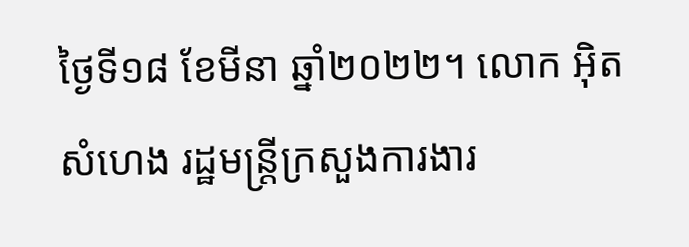ថ្ងៃទី១៨ ខែមីនា ឆ្នាំ២០២២។ លោក អ៊ិត សំហេង រដ្ឋមន្រ្តីក្រសួងការងារ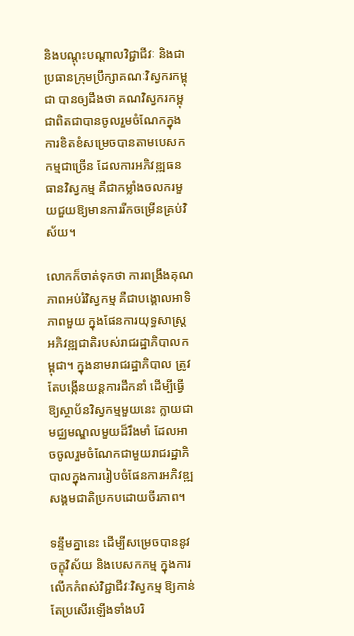និងបណ្តុះបណ្តាលវិជ្ជាជីវៈ និងជាប្រធានក្រុមប្រឹក្សាគណៈវិស្វករកម្ពុជា បានឲ្យដឹងថា គណវិស្វករកម្ពុជាពិតជាបានចូលរួមចំណែកក្នុងការខិតខំសម្រេចបានតាមបេសកកម្មជាច្រើន ដែលការអភិវឌ្ឍធនធានវិស្វកម្ម គឺជាកម្លាំងចលករមួយជួយឱ្យមានការរីកចម្រើនគ្រប់វិស័យ។

លោកក៏ចាត់ទុកថា ការពង្រឹងគុណភាពអប់រំវិស្វកម្ម គឺជាបង្គោលអាទិភាពមួយ ក្នុងផែនការយុទ្ធសាស្ត្រអភិវឌ្ឍជាតិរបស់រាជរដ្ឋាភិបាលកម្ពុជា។ ក្នុងនាមរាជរដ្ឋាភិបាល ត្រូវតែបង្កើនយន្តការដឹកនាំ ដើម្បីធ្វើឱ្យស្ថាប័នវិស្វកម្មមួយនេះ ក្លាយជាមជ្ឈមណ្ឌលមួយដ៏រឹងមាំ ដែលអាចចូលរួមចំណែកជាមួយរាជរដ្ឋាភិបាលក្នុងការរៀបចំផែនការអភិវឌ្ឍសង្គមជាតិប្រកបដោយចីរភាព។

ទន្ទឹមគ្នានេះ ដើម្បីសម្រេចបាននូវចក្ខុវិស័យ និងបេសកកម្ម ក្នុងការលើកកំពស់វិជ្ជាជីវៈវិស្វកម្ម ឱ្យកាន់តែប្រសើរឡើងទាំងបរិ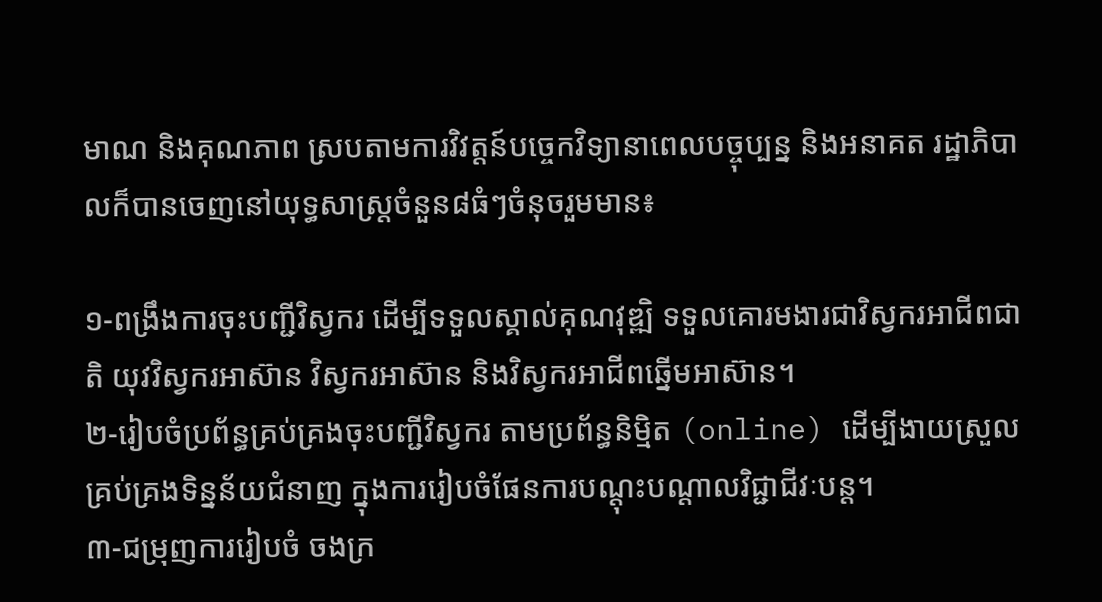មាណ និងគុណភាព ស្របតាមការវិវត្តន៍បច្ចេកវិទ្យានាពេលបច្ចុប្បន្ន និងអនាគត រដ្ឋាភិបាលក៏បានចេញនៅយុទ្ធសាស្រ្តចំនួន៨ធំៗចំនុចរួមមាន៖

១-ពង្រឹងការចុះបញ្ជីវិស្វករ ដើម្បីទទួលស្គាល់គុណវុឌ្ឍិ ទទួលគោរមងារជាវិស្វករអាជីពជាតិ យុវវិស្វករអាស៊ាន វិស្វករអាស៊ាន និងវិស្វករអាជីពឆ្នើមអាស៊ាន។
២-រៀបចំប្រព័ន្ធគ្រប់គ្រងចុះបញ្ជីវិស្វករ តាមប្រព័ន្ធនិម្មិត (online) ដើម្បីងាយស្រួលគ្រប់គ្រងទិន្នន័យជំនាញ ក្នុងការរៀបចំផែនការបណ្តុះបណ្តាលវិជ្ជាជីវៈបន្ត។
៣-ជម្រុញការរៀបចំ ចងក្រ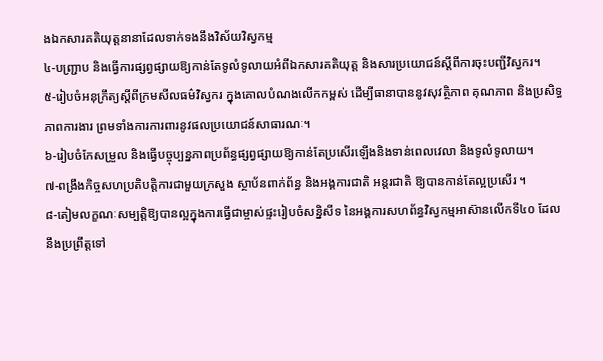ងឯកសារគតិយុត្តនានាដែលទាក់ទងនឹងវិស័យវិស្វកម្ម
៤-បញ្ជ្រាប និងធ្វើការផ្សព្វផ្សាយឱ្យកាន់តែទូលំទូលាយអំពីឯកសារគតិយុត្ត និងសារប្រយោជន៍ស្តីពីការចុះបញ្ជីវិស្វករ។
៥-រៀបចំអនុក្រឹត្យស្តីពីក្រមសីលធម៌វិស្វករ ក្នុងគោលបំណងលើកកម្ពស់ ដើម្បីធានាបាននូវសុវត្ថិភាព គុណភាព និងប្រសិទ្ធភាពការងារ ព្រមទាំងការការពារនូវផលប្រយោជន៍សាធារណៈ។
៦-រៀបចំកែសម្រួល និងធ្វើបច្ចុប្បន្នភាពប្រព័ន្ធផ្សព្វផ្សាយឱ្យកាន់តែប្រសើរឡើងនិងទាន់ពេលវេលា និងទូលំទូលាយ។
៧-ពង្រឹងកិច្ចសហប្រតិបត្តិការជាមួយក្រសួង ស្ថាប័នពាក់ព័ន្ធ និងអង្គការជាតិ អន្តរជាតិ ឱ្យបានកាន់តែល្អប្រសើរ ។
៨-តៀមលក្ខណៈសម្បត្តិឱ្យបានល្អក្នុងការធ្វើជាម្ចាស់ផ្ទះរៀបចំសន្និសីទ នៃអង្គការសហព័ន្ធវិស្វកម្មអាស៊ានលើកទី៤០ ដែលនឹងប្រព្រឹត្តទៅ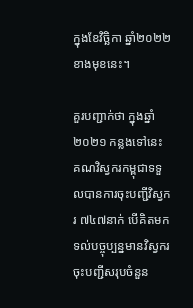ក្នុងខែវិច្ឆិកា ឆ្នាំ២០២២ ខាងមុខនេះ។

គួរបញ្ជាក់ថា ក្នុងឆ្នាំ២០២១ កន្លងទៅនេះ គណវិស្វករកម្ពុជាទទួលបានការចុះបញ្ជីវិស្វករ ៧៤៧នាក់ បើគិតមកទល់បច្ចុប្បន្នមានវិស្វករចុះបញ្ជីសរុបចំនួន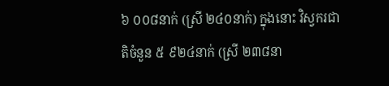៦ ០០៨នាក់ (ស្រី ២៤០នាក់) ក្នុងនោះ វិស្វករជាតិចំនួន ៥ ៩២៤នាក់ (ស្រី ២៣៨នា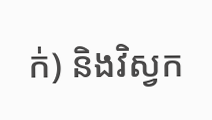ក់) និងវិស្វក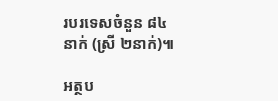របរទេសចំនួន ៨៤នាក់ (ស្រី ២នាក់)៕

អត្ថប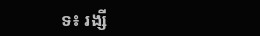ទ៖ រង្សី